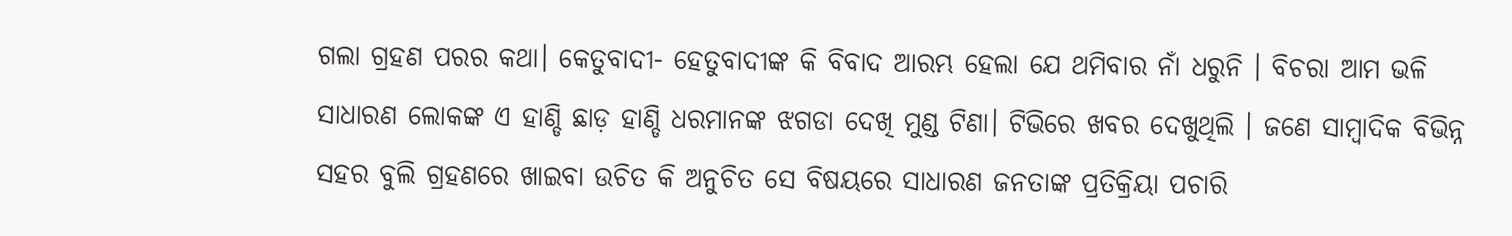ଗଲା ଗ୍ରହଣ ପରର କଥା। କେତୁବାଦୀ- ହେତୁବାଦୀଙ୍କ କି ବିବାଦ ଆରମ୍ଭ ହେଲା ଯେ ଥମିବାର ନାଁ ଧରୁନି । ବିଚରା ଆମ ଭଳି ସାଧାରଣ ଲୋକଙ୍କ ଏ ହାଣ୍ଡି ଛାଡ଼ ହାଣ୍ଡି ଧରମାନଙ୍କ ଝଗଡା ଦେଖି ମୁଣ୍ଡ ଟିଣା। ଟିଭିରେ ଖବର ଦେଖୁଥିଲି । ଜଣେ ସାମ୍ବାଦିକ ବିଭିନ୍ନ ସହର ବୁଲି ଗ୍ରହଣରେ ଖାଇବା ଉଚିତ କି ଅନୁଚିତ ସେ ବିଷୟରେ ସାଧାରଣ ଜନତାଙ୍କ ପ୍ରତିକ୍ରିୟା ପଚାରି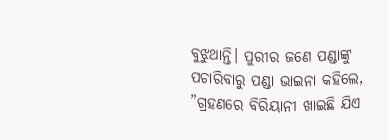ବୁଝୁଥାନ୍ତି। ପୁରୀର ଜଣେ ପଣ୍ଡାଙ୍କୁ ପଚାରିବାରୁ ପଣ୍ଡା ଭାଇନା କହିଲେ, ”ଗ୍ରହଣରେ ବିରିୟାନୀ ଖାଇଛି ଯିଏ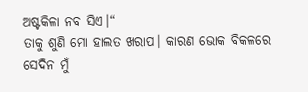ଅଷ୍ଟକିଳା ନବ ସିଏ।“
ତାକୁ ଶୁଣି ମୋ ହାଲତ ଖରାପ। କାରଣ ଭୋକ ବିକଳରେ ସେଦିନ ମୁଁ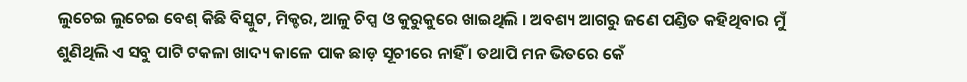ଲୁଚେଇ ଲୁଚେଇ ବେଶ୍ କିଛି ବିସ୍କୁଟ, ମିକ୍ଚର, ଆଳୁ ଚିପ୍ସ ଓ କୁରୁକୁରେ ଖାଇଥିଲି । ଅବଶ୍ୟ ଆଗରୁ ଜଣେ ପଣ୍ଡିତ କହିଥିବାର ମୁଁ ଶୁଣିଥିଲି ଏ ସବୁ ପାଟି ଟକଳା ଖାଦ୍ୟ କାଳେ ପାକ ଛାଡ଼ ସୂଚୀରେ ନାହିଁ । ତଥାପି ମନ ଭିତରେ କେଁ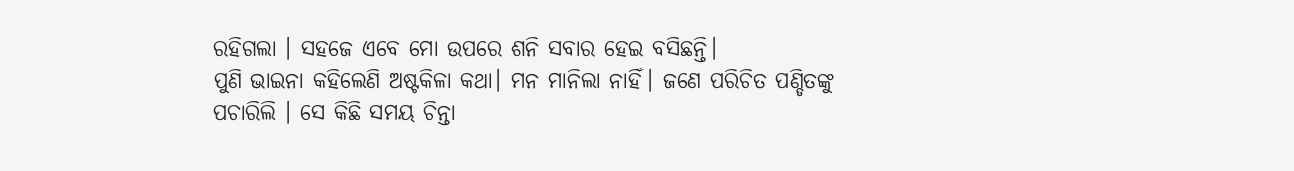ରହିଗଲା । ସହଜେ ଏବେ ମୋ ଉପରେ ଶନି ସବାର ହେଇ ବସିଛନ୍ତି।
ପୁଣି ଭାଇନା କହିଲେଣି ଅଷ୍ଟକିଳା କଥା। ମନ ମାନିଲା ନାହିଁ। ଜଣେ ପରିଚିତ ପଣ୍ଡିତଙ୍କୁ ପଚାରିଲି । ସେ କିଛି ସମୟ ଚିନ୍ତା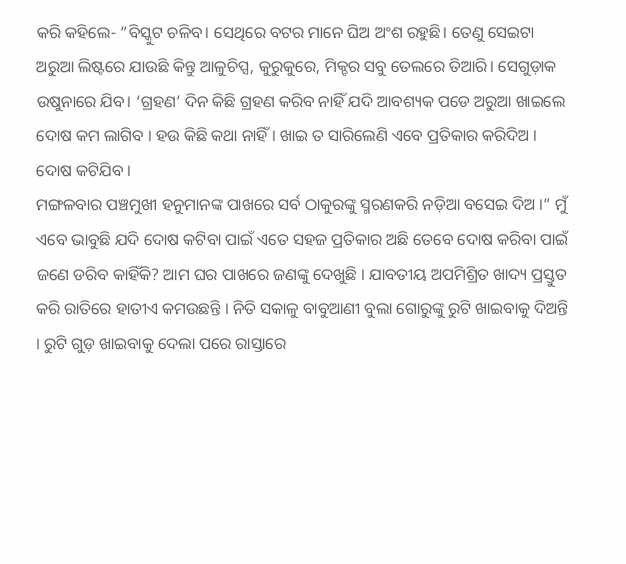କରି କହିଲେ- ”ବିସ୍କୁଟ ଚଳିବ। ସେଥିରେ ବଟର ମାନେ ଘିଅ ଅଂଶ ରହୁଛି। ତେଣୁ ସେଇଟା ଅରୁଆ ଲିଷ୍ଟରେ ଯାଉଛି କିନ୍ତୁ ଆଳୁଚିପ୍ସ, କୁରୁକୁରେ, ମିକ୍ଚର ସବୁ ତେଲରେ ତିଆରି। ସେଗୁଡ଼ାକ ଉଷୁନାରେ ଯିବ। ‘ଗ୍ରହଣ’ ଦିନ କିଛି ଗ୍ରହଣ କରିବ ନାହିଁ ଯଦି ଆବଶ୍ୟକ ପଡେ ଅରୁଆ ଖାଇଲେ ଦୋଷ କମ ଲାଗିବ । ହଉ କିଛି କଥା ନାହିଁ । ଖାଇ ତ ସାରିଲେଣି ଏବେ ପ୍ରତିକାର କରିଦିଅ । ଦୋଷ କଟିଯିବ ।
ମଙ୍ଗଳବାର ପଞ୍ଚମୁଖୀ ହନୁମାନଙ୍କ ପାଖରେ ସର୍ବ ଠାକୁରଙ୍କୁ ସ୍ମରଣକରି ନଡ଼ିଆ ବସେଇ ଦିଅ ।“ ମୁଁ ଏବେ ଭାବୁଛି ଯଦି ଦୋଷ କଟିବା ପାଇଁ ଏତେ ସହଜ ପ୍ରତିକାର ଅଛି ତେବେ ଦୋଷ କରିବା ପାଇଁ ଜଣେ ଡରିବ କାହିଁକି? ଆମ ଘର ପାଖରେ ଜଣଙ୍କୁ ଦେଖୁଛି । ଯାବତୀୟ ଅପମିଶ୍ରିତ ଖାଦ୍ୟ ପ୍ରସ୍ତୁତ କରି ରାତିରେ ହାତୀଏ କମଉଛନ୍ତି । ନିତି ସକାଳୁ ବାବୁଆଣୀ ବୁଲା ଗୋରୁଙ୍କୁ ରୁଟି ଖାଇବାକୁ ଦିଅନ୍ତି । ରୁଟି ଗୁଡ଼ ଖାଇବାକୁ ଦେଲା ପରେ ରାସ୍ତାରେ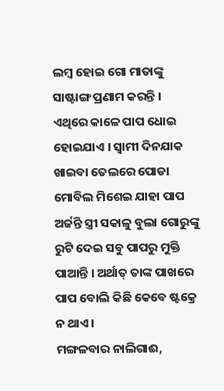ଲମ୍ବ ହୋଇ ଗୋ ମାତାଙ୍କୁ ସାଷ୍ଟାଙ୍ଗ ପ୍ରଣାମ କରନ୍ତି । ଏଥିରେ କାଳେ ପାପ ଧୋଇ ହୋଇଯାଏ । ସ୍ବାମୀ ଦିନଯାକ ଖାଇବା ତେଲରେ ପୋଡା ମୋବିଲ ମିଶେଇ ଯାହା ପାପ ଅର୍ଜନ୍ତି ସ୍ତ୍ରୀ ସକାଳୁ ବୁଲା ଗୋରୁଙ୍କୁ ରୁଟି ଦେଇ ସବୁ ପାପରୁ ମୁକ୍ତି ପାଆନ୍ତି । ଅର୍ଥାତ୍ ତାଙ୍କ ପାଖରେ ପାପ ବୋଲି କିଛି କେବେ ଷ୍ଟକ୍ରେ ନ ଥାଏ ।
ମଙ୍ଗଳବାର ନାଲିଗାଈ,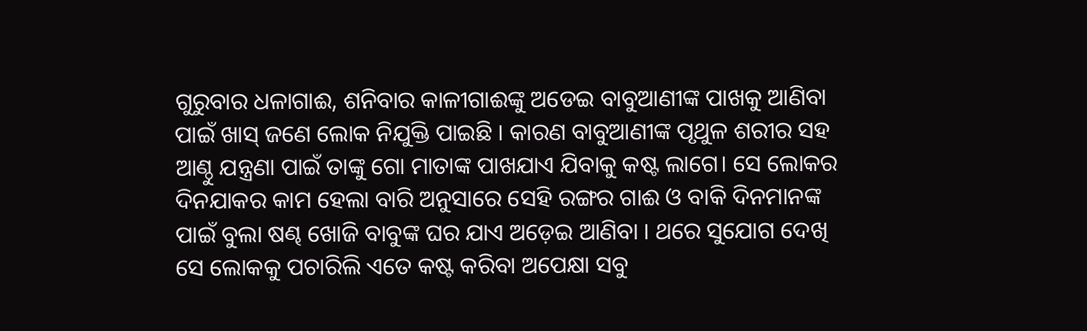ଗୁରୁବାର ଧଳାଗାଈ, ଶନିବାର କାଳୀଗାଈଙ୍କୁ ଅଡେଇ ବାବୁଆଣୀଙ୍କ ପାଖକୁ ଆଣିବା ପାଇଁ ଖାସ୍ ଜଣେ ଲୋକ ନିଯୁକ୍ତି ପାଇଛି । କାରଣ ବାବୁଆଣୀଙ୍କ ପୃଥୁଳ ଶରୀର ସହ ଆଣ୍ଠୁ ଯନ୍ତ୍ରଣା ପାଇଁ ତାଙ୍କୁ ଗୋ ମାତାଙ୍କ ପାଖଯାଏ ଯିବାକୁ କଷ୍ଟ ଲାଗେ। ସେ ଲୋକର ଦିନଯାକର କାମ ହେଲା ବାରି ଅନୁସାରେ ସେହି ରଙ୍ଗର ଗାଈ ଓ ବାକି ଦିନମାନଙ୍କ ପାଇଁ ବୁଲା ଷଣ୍ଢ ଖୋଜି ବାବୁଙ୍କ ଘର ଯାଏ ଅଡ଼େଇ ଆଣିବା । ଥରେ ସୁଯୋଗ ଦେଖି ସେ ଲୋକକୁ ପଚାରିଲି ଏତେ କଷ୍ଟ କରିବା ଅପେକ୍ଷା ସବୁ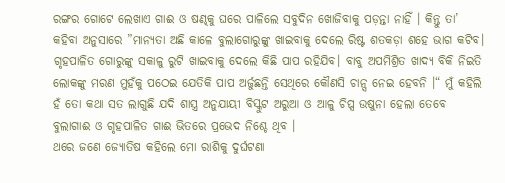ରଙ୍ଗର ଗୋଟେ ଲେଖାଏ ଗାଈ ଓ ଷଣ୍ଢକୁ ଘରେ ପାଳିଲେ ସବୁଦିନ ଖୋଜିବାକୁ ପଡ଼ନ୍ତା ନାହିଁ । କିନ୍ତୁ ତା’ କହିବା ଅନୁସାରେ ”ମାନ୍ୟତା ଅଛି କାଳେ ବୁଲାଗୋରୁଙ୍କୁ ଖାଇବାକୁ ଦେଲେ ରିଷ୍ଟ ଶତକଡ଼ା ଶହେ ଭାଗ କଟିବ। ଗୃହପାଳିତ ଗୋରୁଙ୍କୁ ସକାଳୁ ରୁଟି ଖାଇବାକୁ ଦେଲେ କିଛି ପାପ ରହିଯିବ। ବାବୁ ଅପମିଶ୍ରିତ ଖାଦ୍ୟ ବିକି ନିଇତି ଲୋକଙ୍କୁ ମରଣ ମୁହଁକୁ ପଠେଇ ଯେତିକି ପାପ ଅର୍ଜୁଛନ୍ତି ସେଥିରେ କୌଣସି ଚାନ୍ସ ନେଇ ହେବନି ।“ ମୁଁ କହିଲି ହଁ ତୋ କଥା ସତ ଲାଗୁଛି ଯଦି ଶାସ୍ତ୍ର ଅନୁଯାୟୀ ବିସ୍କୁଟ ଅରୁଆ ଓ ଆଳୁ ଚିପ୍ସ ଉଷୁନା ହେଲା ତେବେ ବୁଲାଗାଈ ଓ ଗୃହପାଳିତ ଗାଈ ଭିତରେ ପ୍ରଭେଦ ନିଶ୍ଚେ ଥିବ ।
ଥରେ ଜଣେ ଜ୍ୟୋତିଷ କହିଲେ ମୋ ରାଶିକୁ ଦୁର୍ଘଟଣା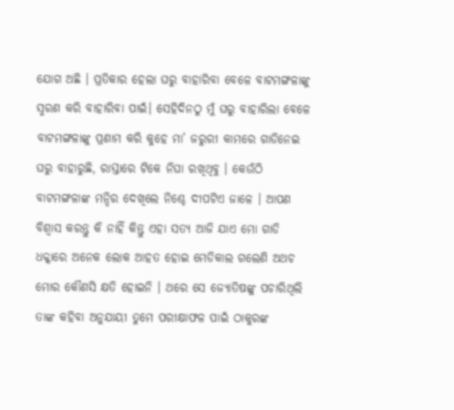ଯୋଗ ଅଛି । ପ୍ରତିକାର ହେଲା ଘରୁ ବାହାରିବା ବେଳେ ବାଟମଙ୍ଗଳାଙ୍କୁ ସ୍ମରଣ କରି ବାହାରିବା ପାଇଁ। ସେହିଦିନଠୁ ମୁଁ ଘରୁ ବାହାରିଲା ବେଳେ ବାଟମଙ୍ଗଳାଙ୍କୁ ପ୍ରଣାମ କରି କୁହେ ମା’ ଜରୁରୀ କାମରେ ଗାଡିନେଇ ଘରୁ ବାହାରୁଛି, ରାସ୍ତାରେ ଟିକେ ନିଘା ରଖିଥିବୁ । କେଉଁଠି ବାଟମଙ୍ଗଳାଙ୍କ ମନ୍ଦିର ଦେଖିଲେ ନିଶ୍ଚେ ଦୀପଟିଏ ଜାଳେ । ଆପଣ ବିଶ୍ୱାସ କରନ୍ତୁ କି ନାହିଁ କିନ୍ତୁ ଏହା ସତ୍ୟ ଆଜି ଯାଏ ମୋ ଗାଡି ଧକ୍କାରେ ଅନେକ ଲୋକ ଆହତ ହୋଇ ମେଡିକାଲ ଗଲେଣି ଅଥଚ ମୋର କୌଣସି କ୍ଷତି ହୋଇନି । ଥରେ ସେ ଜ୍ୟୋତିଷଙ୍କୁ ପଚାରିଥିଲି ତାଙ୍କ କହିବା ଅନୁଯାୟୀ ତୁମେ ପରୀକ୍ଷାଫଳ ପାଇଁ ଠାକୁରଙ୍କ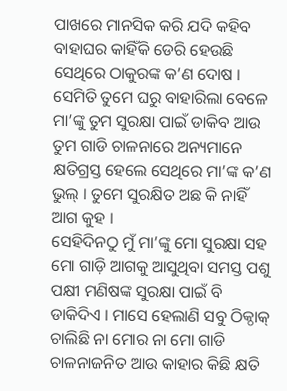ପାଖରେ ମାନସିକ କରି ଯଦି କହିବ ବାହାଘର କାହିଁକି ଡେରି ହେଉଛି ସେଥିରେ ଠାକୁରଙ୍କ କ’ଣ ଦୋଷ । ସେମିତି ତୁମେ ଘରୁ ବାହାରିଲା ବେଳେ ମା’ଙ୍କୁ ତୁମ ସୁରକ୍ଷା ପାଇଁ ଡାକିବ ଆଉ ତୁମ ଗାଡି ଚାଳନାରେ ଅନ୍ୟମାନେ କ୍ଷତିଗ୍ରସ୍ତ ହେଲେ ସେଥିରେ ମା’ଙ୍କ କ’ଣ ଭୁଲ୍ । ତୁମେ ସୁରକ୍ଷିତ ଅଛ କି ନାହିଁ ଆଗ କୁହ ।
ସେହିଦିନଠୁ ମୁଁ ମା’ଙ୍କୁ ମୋ ସୁରକ୍ଷା ସହ ମୋ ଗାଡ଼ି ଆଗକୁ ଆସୁଥିବା ସମସ୍ତ ପଶୁ ପକ୍ଷୀ ମଣିଷଙ୍କ ସୁରକ୍ଷା ପାଇଁ ବି ଡାକିଦିଏ । ମାସେ ହେଲାଣି ସବୁ ଠିକ୍ଠାକ୍ ଚାଲିଛି ନା ମୋର ନା ମୋ ଗାଡି ଚାଳନାଜନିତ ଆଉ କାହାର କିଛି କ୍ଷତି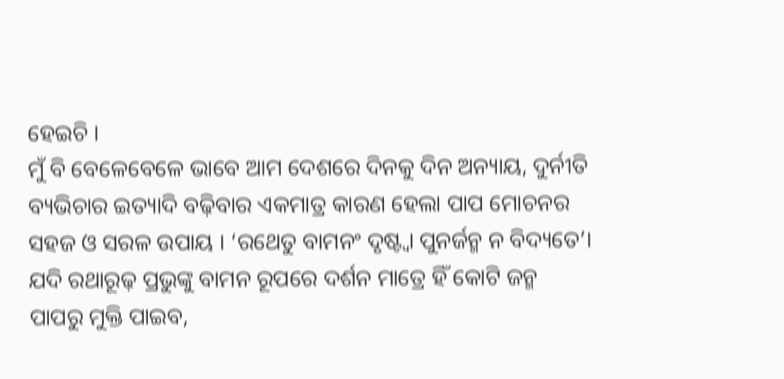ହେଇଚି ।
ମୁଁ ବି ବେଳେବେଳେ ଭାବେ ଆମ ଦେଶରେ ଦିନକୁ ଦିନ ଅନ୍ୟାୟ, ଦୁର୍ନୀତି ବ୍ୟଭିଚାର ଇତ୍ୟାଦି ବଢ଼ିବାର ଏକମାତ୍ର କାରଣ ହେଲା ପାପ ମୋଚନର ସହଜ ଓ ସରଳ ଉପାୟ । ‘ରଥେତୁ ବାମନଂ ଦୃଷ୍ଟ୍ବା ପୁନର୍ଜନ୍ମ ନ ବିଦ୍ୟତେ’। ଯଦି ରଥାରୂଢ଼ ପ୍ରଭୁଙ୍କୁ ବାମନ ରୂପରେ ଦର୍ଶନ ମାତ୍ରେ ହିଁ କୋଟି ଜନ୍ମ ପାପରୁ ମୁକ୍ତି ପାଇବ,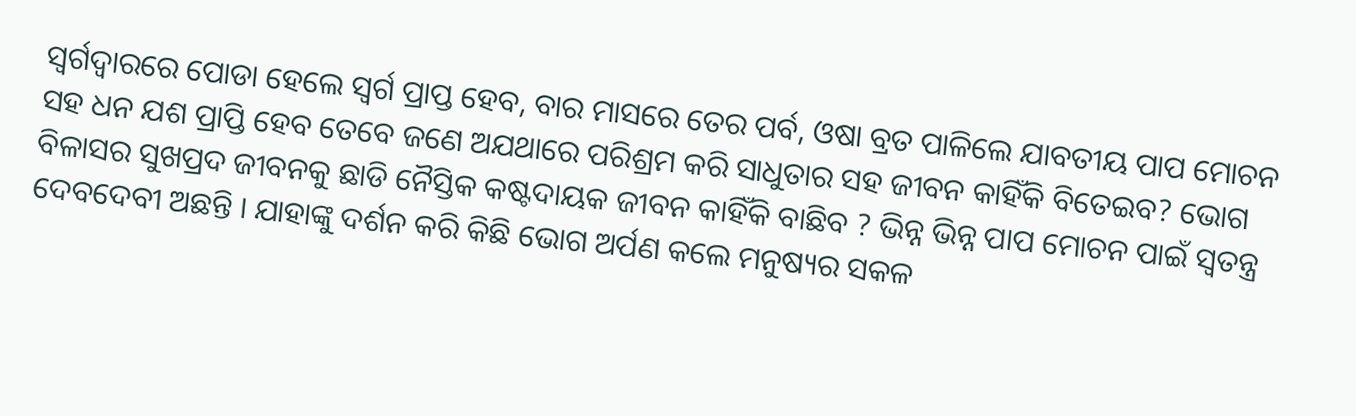ସ୍ବର୍ଗଦ୍ୱାରରେ ପୋଡା ହେଲେ ସ୍ବର୍ଗ ପ୍ରାପ୍ତ ହେବ, ବାର ମାସରେ ତେର ପର୍ବ, ଓଷା ବ୍ରତ ପାଳିଲେ ଯାବତୀୟ ପାପ ମୋଚନ ସହ ଧନ ଯଶ ପ୍ରାପ୍ତି ହେବ ତେବେ ଜଣେ ଅଯଥାରେ ପରିଶ୍ରମ କରି ସାଧୁତାର ସହ ଜୀବନ କାହିଁକି ବିତେଇବ? ଭୋଗ ବିଳାସର ସୁଖପ୍ରଦ ଜୀବନକୁ ଛାଡି ନୈସ୍ତିକ କଷ୍ଟଦାୟକ ଜୀବନ କାହିଁକି ବାଛିବ ? ଭିନ୍ନ ଭିନ୍ନ ପାପ ମୋଚନ ପାଇଁ ସ୍ବତନ୍ତ୍ର ଦେବଦେବୀ ଅଛନ୍ତି । ଯାହାଙ୍କୁ ଦର୍ଶନ କରି କିଛି ଭୋଗ ଅର୍ପଣ କଲେ ମନୁଷ୍ୟର ସକଳ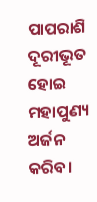ପାପରାଶି ଦୂରୀଭୂତ ହୋଇ ମହାପୁଣ୍ୟ ଅର୍ଜନ କରିବ।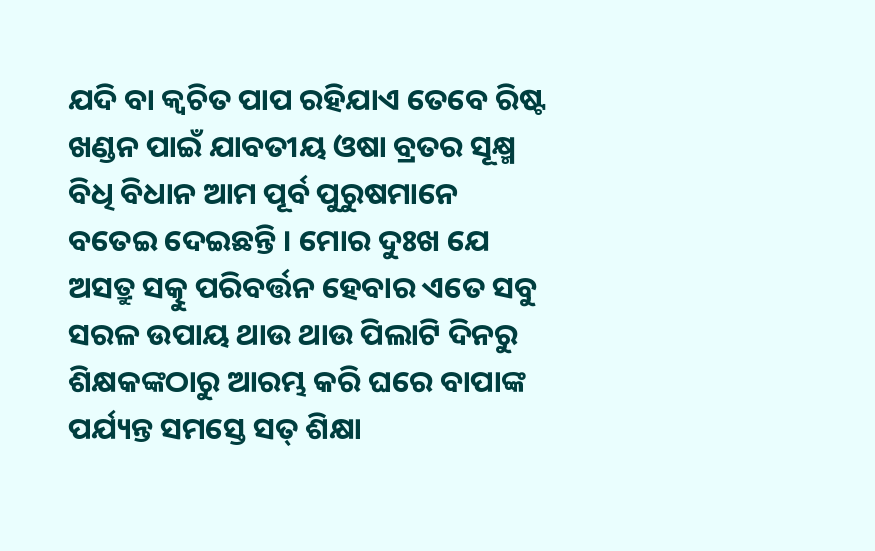ଯଦି ବା କ୍ୱଚିତ ପାପ ରହିଯାଏ ତେବେ ରିଷ୍ଟ ଖଣ୍ଡନ ପାଇଁ ଯାବତୀୟ ଓଷା ବ୍ରତର ସୂକ୍ଷ୍ମ ବିଧି ବିଧାନ ଆମ ପୂର୍ବ ପୁରୁଷମାନେ ବତେଇ ଦେଇଛନ୍ତି । ମୋର ଦୁଃଖ ଯେ ଅସତ୍ରୁ ସତ୍କୁ ପରିବର୍ତ୍ତନ ହେବାର ଏତେ ସବୁ ସରଳ ଉପାୟ ଥାଉ ଥାଉ ପିଲାଟି ଦିନରୁ ଶିକ୍ଷକଙ୍କଠାରୁ ଆରମ୍ଭ କରି ଘରେ ବାପାଙ୍କ ପର୍ଯ୍ୟନ୍ତ ସମସ୍ତେ ସତ୍ ଶିକ୍ଷା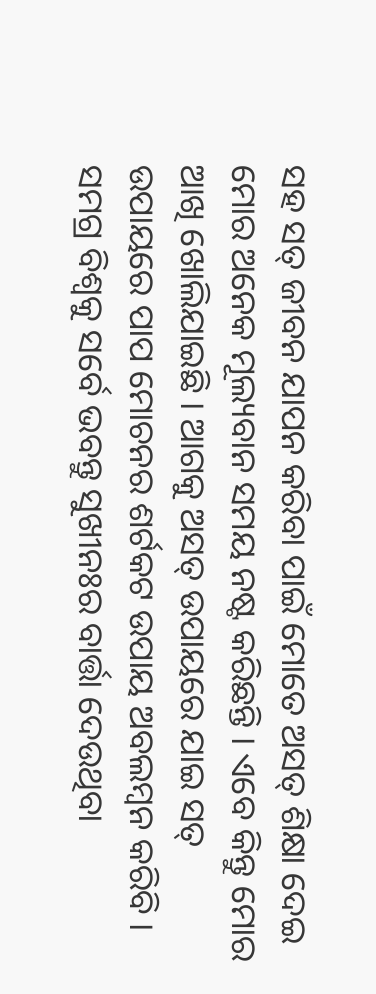ସହ ସତ୍ ଜୀବନ ଯାପନ କରିବା ପାଇଁ ମୋତେ ଅସତ୍ ଶିକ୍ଷା ଦେଇ ମୋର ଅନେକ ମୂଲ୍ୟବାନ ସମୟ ନଷ୍ଟ କରିଛନ୍ତି । ଏବେ କିନ୍ତୁ ମୋର ଆଖି ଖୋଲିଯାଇଛି । ଆଗକୁ ଅସତ୍ ଉପାୟରେ ଯାଇ ସତ୍ ଉପାୟରେ ପାପ ମୋଚନର ଶର୍ଟକଟ ଉପାୟ ଅବଲମ୍ବନ କରିବି । ସମଗ୍ର ବିଶ୍ୱକୁ ସର୍ବେ ଭବନ୍ତୁ ସୁଖୀନଃର ବାର୍ତ୍ତା ଦେଉଥିବା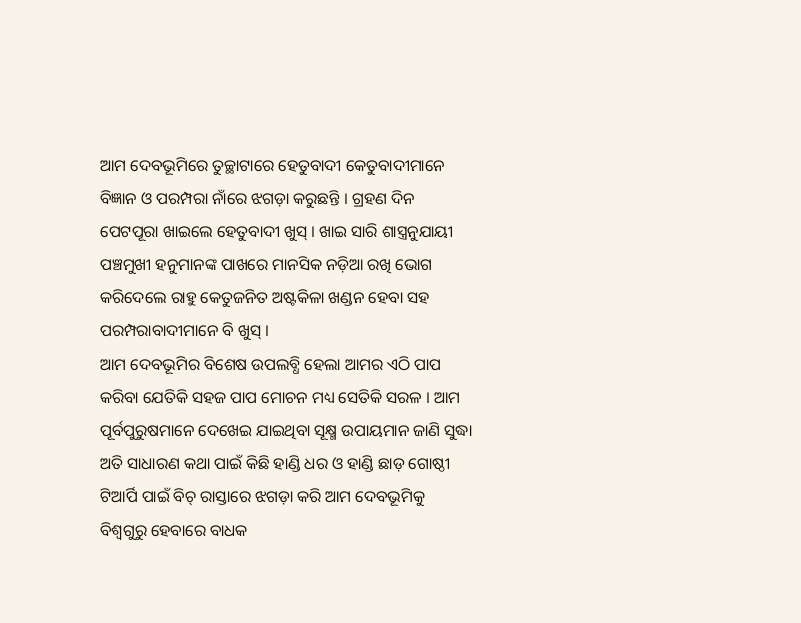ଆମ ଦେବଭୂମିରେ ତୁଚ୍ଛାଟାରେ ହେତୁବାଦୀ କେତୁବାଦୀମାନେ ବିଜ୍ଞାନ ଓ ପରମ୍ପରା ନାଁରେ ଝଗଡ଼ା କରୁଛନ୍ତି । ଗ୍ରହଣ ଦିନ ପେଟପୂରା ଖାଇଲେ ହେତୁବାଦୀ ଖୁସ୍ । ଖାଇ ସାରି ଶାସ୍ତ୍ରନୁଯାୟୀ ପଞ୍ଚମୁଖୀ ହନୁମାନଙ୍କ ପାଖରେ ମାନସିକ ନଡ଼ିଆ ରଖି ଭୋଗ କରିଦେଲେ ରାହୁ କେତୁଜନିତ ଅଷ୍ଟକିଳା ଖଣ୍ଡନ ହେବା ସହ ପରମ୍ପରାବାଦୀମାନେ ବି ଖୁସ୍ ।
ଆମ ଦେବଭୂମିର ବିଶେଷ ଉପଲବ୍ଧି ହେଲା ଆମର ଏଠି ପାପ କରିବା ଯେତିକି ସହଜ ପାପ ମୋଚନ ମଧ୍ୟ ସେତିକି ସରଳ । ଆମ ପୂର୍ବପୁରୁଷମାନେ ଦେଖେଇ ଯାଇଥିବା ସୂକ୍ଷ୍ମ ଉପାୟମାନ ଜାଣି ସୁଦ୍ଧା ଅତି ସାଧାରଣ କଥା ପାଇଁ କିଛି ହାଣ୍ଡି ଧର ଓ ହାଣ୍ଡି ଛାଡ଼ ଗୋଷ୍ଠୀ ଟିଆର୍ପି ପାଇଁ ବିଚ୍ ରାସ୍ତାରେ ଝଗଡ଼ା କରି ଆମ ଦେବଭୂମିକୁ ବିଶ୍ୱଗୁରୁ ହେବାରେ ବାଧକ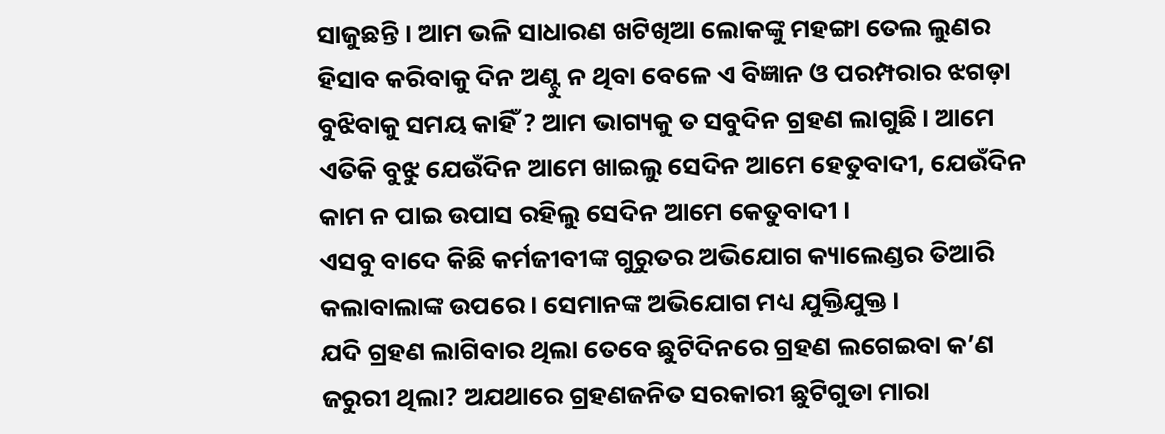ସାଜୁଛନ୍ତି । ଆମ ଭଳି ସାଧାରଣ ଖଟିଖିଆ ଲୋକଙ୍କୁ ମହଙ୍ଗା ତେଲ ଲୁଣର ହିସାବ କରିବାକୁ ଦିନ ଅଣ୍ଟୁ ନ ଥିବା ବେଳେ ଏ ବିଜ୍ଞାନ ଓ ପରମ୍ପରାର ଝଗଡ଼ା ବୁଝିବାକୁ ସମୟ କାହିଁ ? ଆମ ଭାଗ୍ୟକୁ ତ ସବୁଦିନ ଗ୍ରହଣ ଲାଗୁଛି। ଆମେ ଏତିକି ବୁଝୁ ଯେଉଁଦିନ ଆମେ ଖାଇଲୁ ସେଦିନ ଆମେ ହେତୁବାଦୀ, ଯେଉଁଦିନ କାମ ନ ପାଇ ଉପାସ ରହିଲୁ ସେଦିନ ଆମେ କେତୁବାଦୀ ।
ଏସବୁ ବାଦେ କିଛି କର୍ମଜୀବୀଙ୍କ ଗୁରୁତର ଅଭିଯୋଗ କ୍ୟାଲେଣ୍ଡର ତିଆରି କଲାବାଲାଙ୍କ ଉପରେ । ସେମାନଙ୍କ ଅଭିଯୋଗ ମଧ୍ୟ ଯୁକ୍ତିଯୁକ୍ତ ।
ଯଦି ଗ୍ରହଣ ଲାଗିବାର ଥିଲା ତେବେ ଛୁଟିଦିନରେ ଗ୍ରହଣ ଲଗେଇବା କ’ଣ ଜରୁରୀ ଥିଲା? ଅଯଥାରେ ଗ୍ରହଣଜନିତ ସରକାରୀ ଛୁଟିଗୁଡା ମାରା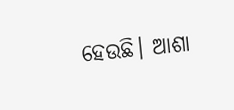ହେଉଛି। ଆଶା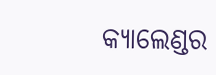କ୍ୟାଲେଣ୍ଡର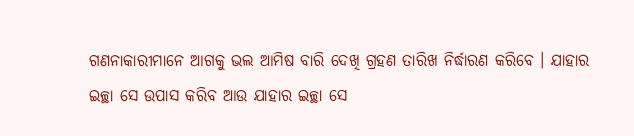ଗଣନାକାରୀମାନେ ଆଗକୁ ଭଲ ଆମିଷ ବାରି ଦେଖି ଗ୍ରହଣ ତାରିଖ ନିର୍ଦ୍ଧାରଣ କରିବେ । ଯାହାର ଇଚ୍ଛା ସେ ଉପାସ କରିବ ଆଉ ଯାହାର ଇଚ୍ଛା ସେ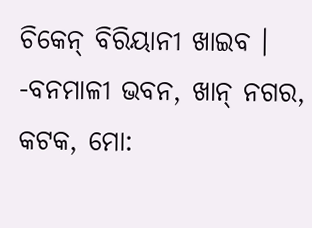ଚିକେନ୍ ବିରିୟାନୀ ଖାଇବ ।
-ବନମାଳୀ ଭବନ, ଖାନ୍ ନଗର, କଟକ, ମୋ: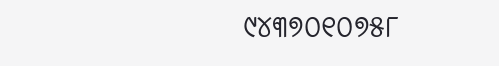୯୪୩୭୦୧୦୭୫୮